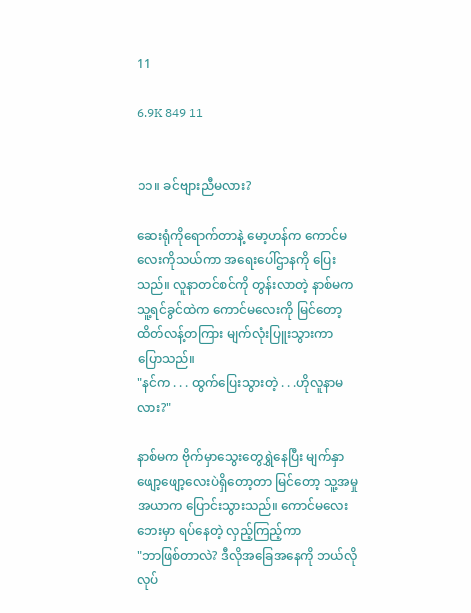11

6.9K 849 11


၁၁။ ခင်ဗျားညီမလား?

ဆေးရုံကိုရောက်တာနဲ့ မော့ဟန်က ကောင်မလေးကိုသယ်ကာ အရေးပေါ်ဌာနကို ပြေးသည်။ လူနာတင်စင်ကို တွန်းလာတဲ့ နာစ်မက သူ့ရင်ခွင်ထဲက ကောင်မလေးကို မြင်တော့ ထိတ်လန့်တကြား မျက်လုံးပြူးသွားကာ ပြောသည်။
"နင်က . . . ထွက်ပြေးသွားတဲ့ . . .ဟိုလူနာမလား?"

နာစ်မက ဗိုက်မှာသွေးတွေရွှဲနေပြီး မျက်နှာဖျော့ဖျော့လေးပဲရှိတော့တာ မြင်တော့ သူ့အမှုအယာက ပြောင်းသွားသည်။ ကောင်မလေးဘေးမှာ ရပ်နေတဲ့ လှည့်ကြည့်ကာ
"ဘာဖြစ်တာလဲ? ဒီလိုအခြေအနေကို ဘယ်လိုလုပ်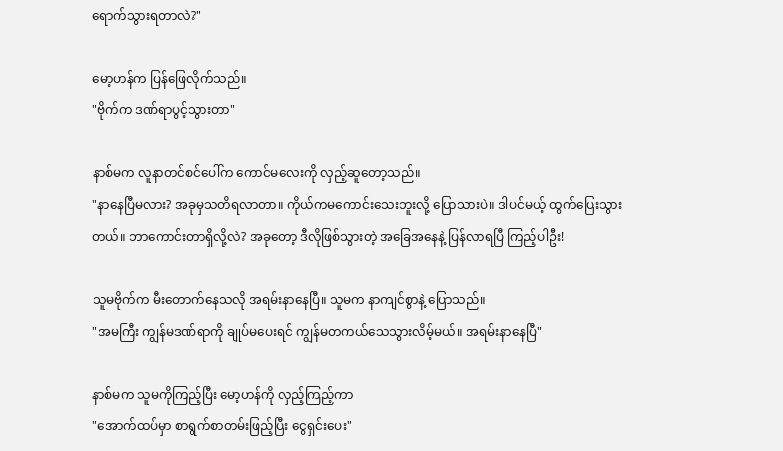ရောက်သွားရတာလဲ?"

မော့ဟန်က ပြန်ဖြေလိုက်သည်။
"ဗိုက်က ဒဏ်ရာပွင့်သွားတာ"

နာစ်မက လူနာတင်စင်ပေါ်က ကောင်မလေးကို လှည့်ဆူတော့သည်။
"နာနေပြီမလား? အခုမှသတိရလာတာ။ ကိုယ်ကမကောင်းသေးဘူးလို့ ပြောသားပဲ။ ဒါပင်မယ့် ထွက်ပြေးသွားတယ်။ ဘာကောင်းတာရှိလို့လဲ? အခုတော့ ဒီလိုဖြစ်သွားတဲ့ အခြေအနေနဲ့ ပြန်လာရပြီ ကြည့်ပါဦး!

သူမဗိုက်က မီးတောက်နေသလို အရမ်းနာနေပြီ။ သူမက နာကျင်စွာနဲ့ ပြောသည်။
"အမကြီး ကျွန်မဒဏ်ရာကို ချုပ်မပေးရင် ကျွန်မတကယ်သေသွားလိမ့်မယ်။ အရမ်းနာနေပြီ"

နာစ်မက သူမကိုကြည့်ပြီး မော့ဟန်ကို လှည့်ကြည့်ကာ
"အောက်ထပ်မှာ စာရွက်စာတမ်းဖြည့်ပြီး ငွေရှင်းပေး"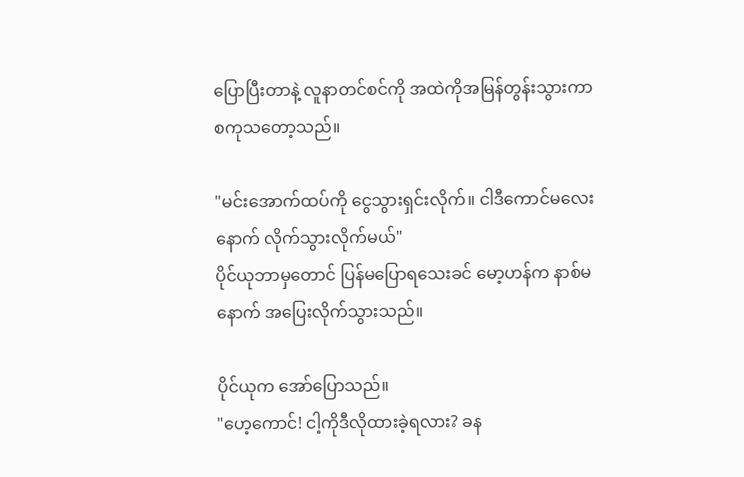ပြောပြီးတာနဲ့ လူနာတင်စင်ကို အထဲကိုအမြန်တွန်းသွားကာ စကုသတော့သည်။

"မင်းအောက်ထပ်ကို ငွေသွားရှင်းလိုက်။ ငါဒီကောင်မလေးနောက် လိုက်သွားလိုက်မယ်"
ပိုင်ယုဘာမှတောင် ပြန်မပြောရသေးခင် မော့ဟန်က နာစ်မနောက် အပြေးလိုက်သွားသည်။

ပိုင်ယုက အော်ပြောသည်။
"ဟေ့ကောင်! ငါ့ကိုဒီလိုထားခဲ့ရလား? ခန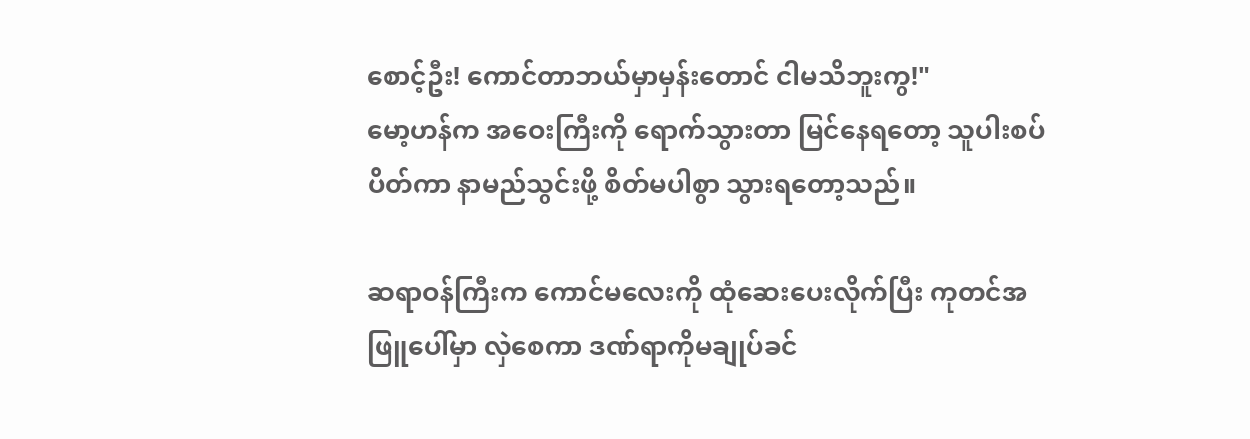စောင့်ဦး! ကောင်တာဘယ်မှာမှန်းတောင် ငါမသိဘူးကွ!"
မော့ဟန်က အဝေးကြီးကို ရောက်သွားတာ မြင်နေရတော့ သူပါးစပ်ပိတ်ကာ နာမည်သွင်းဖို့ စိတ်မပါစွာ သွားရတော့သည်။

ဆရာဝန်ကြီးက ကောင်မလေးကို ထုံဆေးပေးလိုက်ပြီး ကုတင်အဖြူပေါ်မှာ လှဲစေကာ ဒဏ်ရာကိုမချုပ်ခင်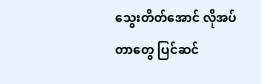သွေးတိတ်အောင် လိုအပ်တာတွေ ပြင်ဆင်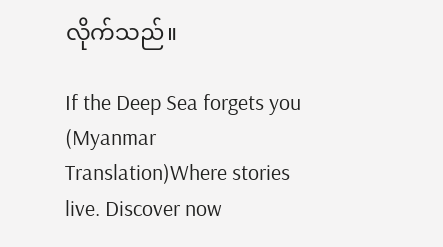လိုက်သည်။

If the Deep Sea forgets you (Myanmar Translation)Where stories live. Discover now